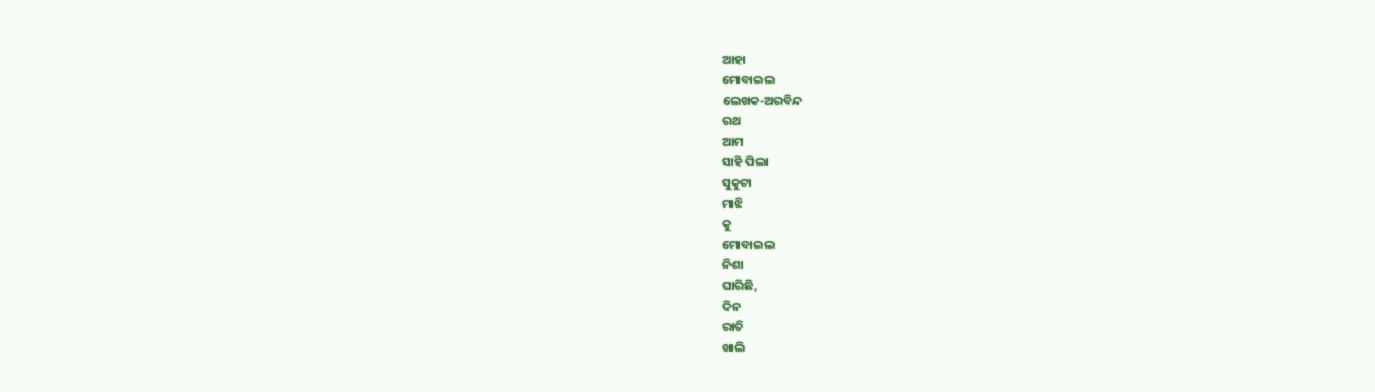ଆହା
ମୋବାଇଲ
ଲେଖକ-ଅରବିନ୍ଦ
ରଥ
ଆମ
ସାହି ପିଲା
ସୁକୁଟା
ମାଝି
କୁ
ମୋବାଇଲ
ନିଶା
ଘାରିଛି,
ଦିନ
ରାତି
ଖାଲି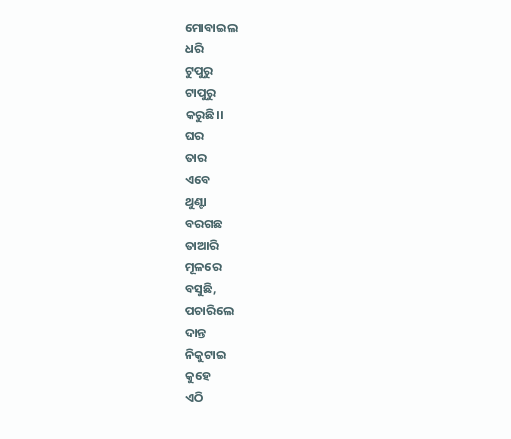ମୋବାଇଲ
ଧରି
ଟୁପୁରୁ
ଟାପୁରୁ
କରୁଛି।।
ଘର
ତାର
ଏବେ
ଥୁଣ୍ଟା
ବରଗଛ
ତାଆରି
ମୂଳରେ
ବସୁଛି,
ପଚାରିଲେ
ଦାନ୍ତ
ନିକୁଟାଇ
କୁହେ
ଏଠି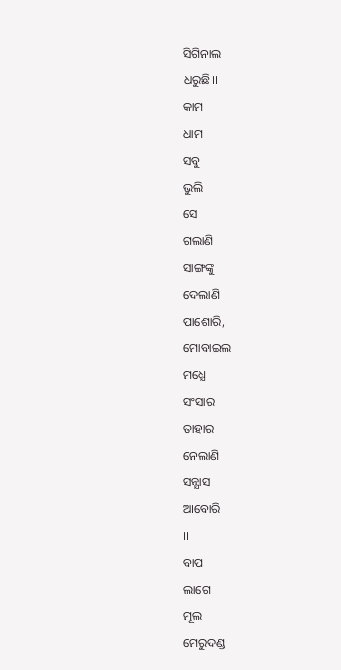ସିଗିନାଲ
ଧରୁଛି।।
କାମ
ଧାମ
ସବୁ
ଭୁଲି
ସେ
ଗଲାଣି
ସାଙ୍ଗଙ୍କୁ
ଦେଲାଣି
ପାଶୋରି,
ମୋବାଇଲ
ମଧ୍ଯେ
ସଂସାର
ତାହାର
ନେଲାଣି
ସନ୍ଯାସ
ଆବୋରି
।।
ବାପ
ଲାଗେ
ମୂଲ
ମେରୁଦଣ୍ଡ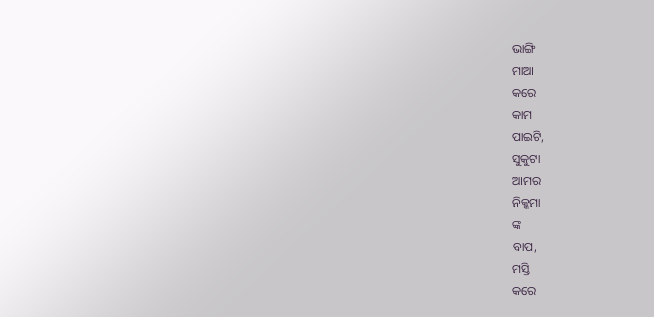ଭାଙ୍ଗି
ମାଆ
କରେ
କାମ
ପାଇଟି,
ସୁକୁଟା
ଆମର
ନିକ୍କମା
ଙ୍କ
ବାପ,
ମସ୍ତି
କରେ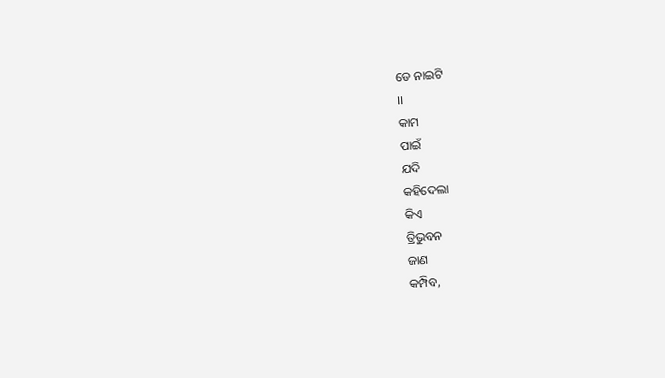ଡେ ନାଇଟି
।।
କାମ
ପାଇଁ
ଯଦି
କହିଦେଲା
କିଏ
ତ୍ରିଭୁବନ
ଜାଣ
କମ୍ପିବ,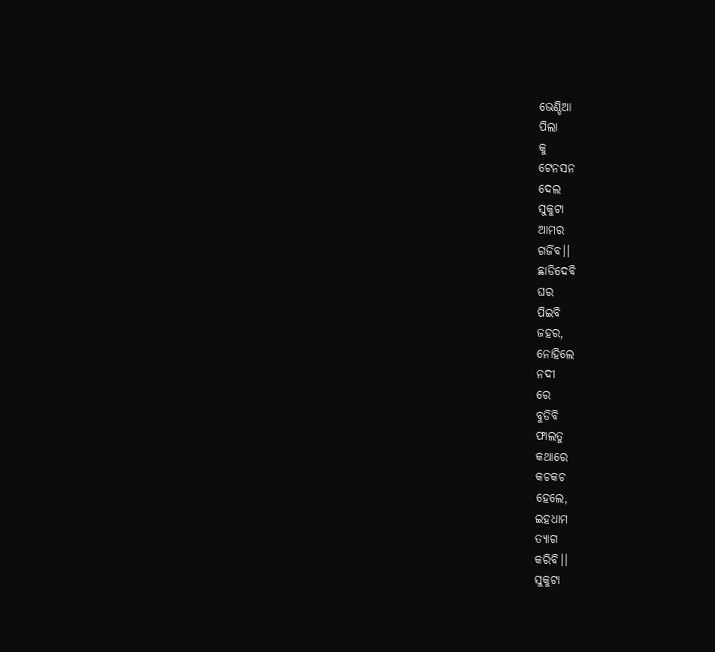ଭେଣ୍ଡିଆ
ପିଲା
କୁ
ଟେନସନ
ଦେଲ
ସୁକୁଟା
ଆମର
ଗର୍ଜିବ।।
ଛାଡିଦେବି
ଘର
ପିଇବି
ଜହର,
ନୋହିଲେ
ନଦୀ
ରେ
ବୁଡିବି
ଫାଲତୁ
କଥାରେ
କଚକଚ
ହେଲେ,
ଇହଧାମ
ତ୍ଯାଗ
କରିବି।।
ସୁକୁଟା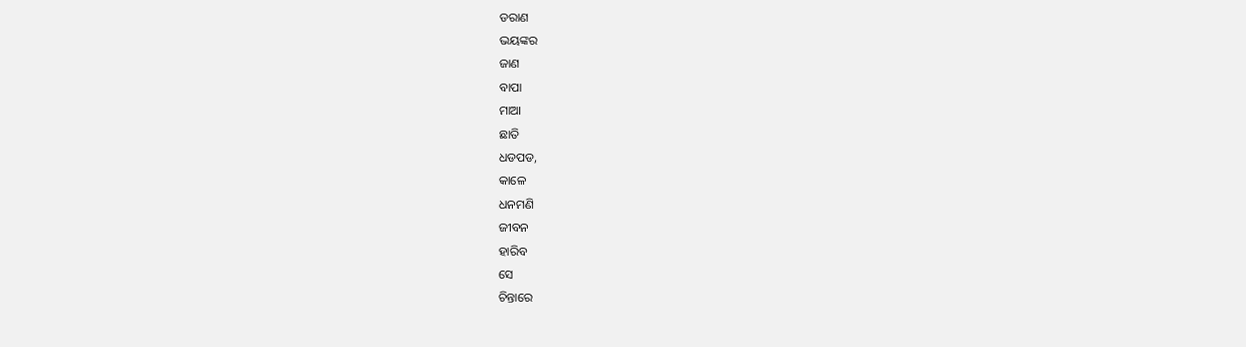ଡରାଣ
ଭୟଙ୍କର
ଜାଣ
ବାପା
ମାଆ
ଛାତି
ଧଡପଡ,
କାଳେ
ଧନମଣି
ଜୀବନ
ହାରିବ
ସେ
ଚିନ୍ତାରେ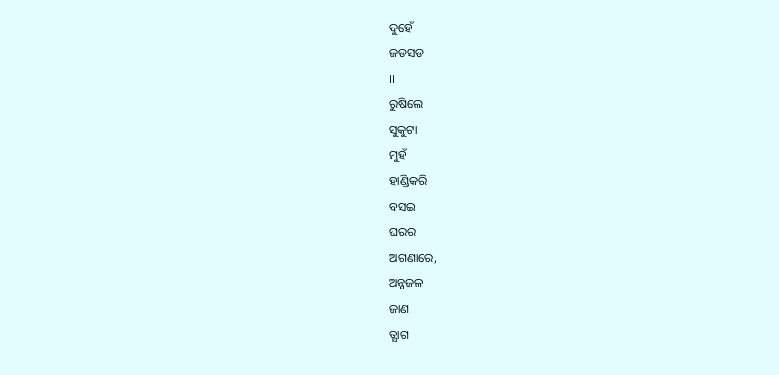ଦୁହେଁ
ଜଡସଡ
।।
ରୁଷିଲେ
ସୁକୁଟା
ମୁହଁ
ହାଣ୍ଡିକରି
ବସଇ
ଘରର
ଅଗଣାରେ,
ଅନ୍ନଜଳ
ଜାଣ
ତ୍ଯାଗ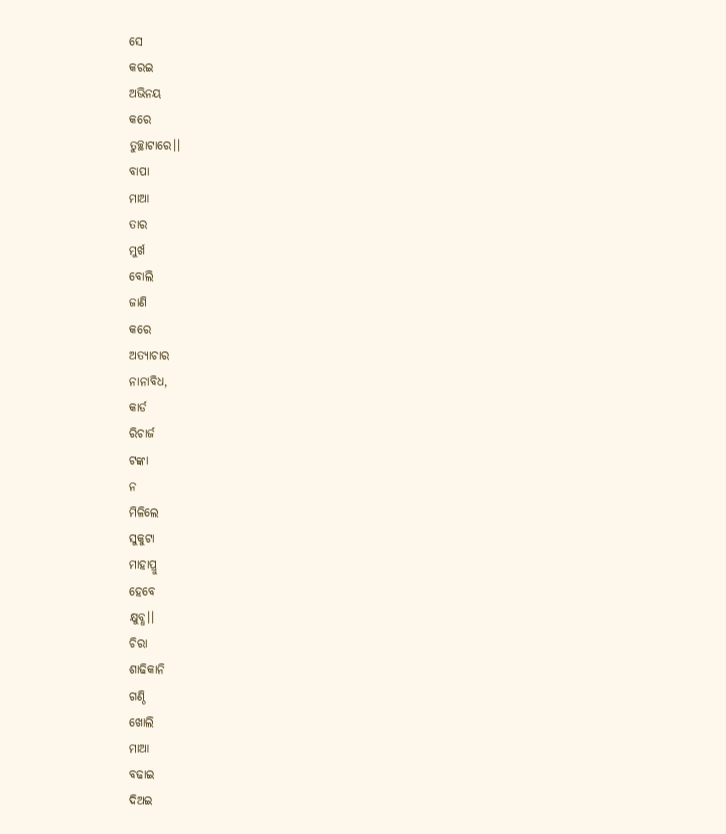ସେ
କରଇ
ଅଭିନୟ
କରେ
ତୁଚ୍ଛାଟାରେ।।
ବାପା
ମାଆ
ତାର
ମୁର୍ଖ
ବୋଲି
ଜାଣି
କରେ
ଅତ୍ଯାଚାର
ନାନାବିଧ,
କାର୍ଡ
ରିଚାର୍ଜ
ଟଙ୍କା
ନ
ମିଳିଲେ
ସୁକୁଟା
ମାହାପ୍ରୁ
ହେବେ
କ୍ଷୁବ୍ଧ।।
ଚିରା
ଶାଢିକାନି
ଗଣ୍ଠି
ଖୋଲି
ମାଆ
ବଢାଇ
ଦିଅଇ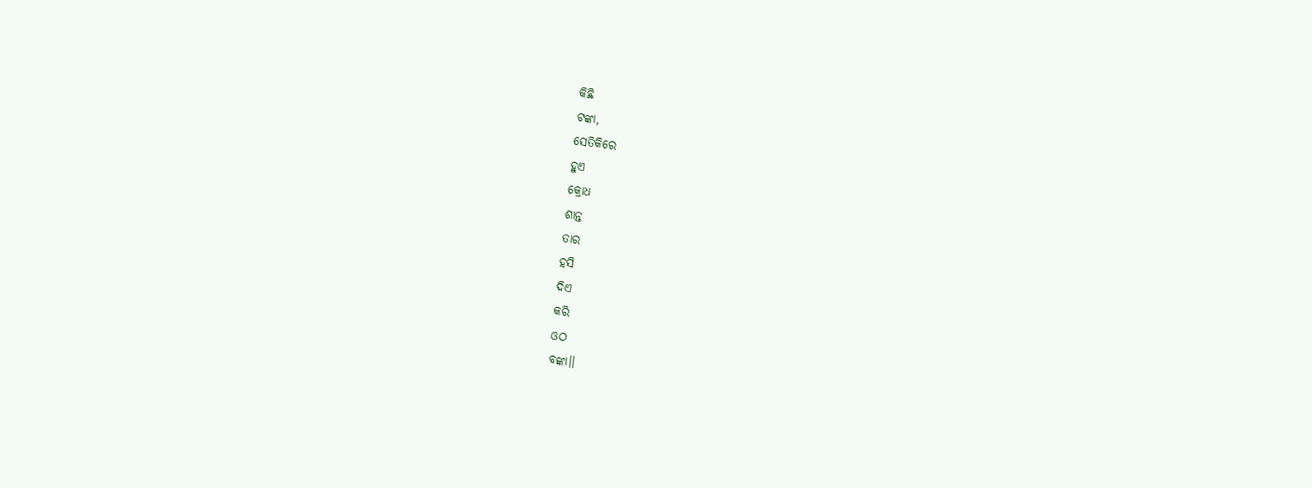କିଛି
ଟଙ୍କା,
ସେତିକିରେ
ହୁଏ
କ୍ରୋଧ
ଶାନ୍ତ
ତାର
ହସି
ଦିଏ
କରି
ଓଠ
ବଙ୍କା।।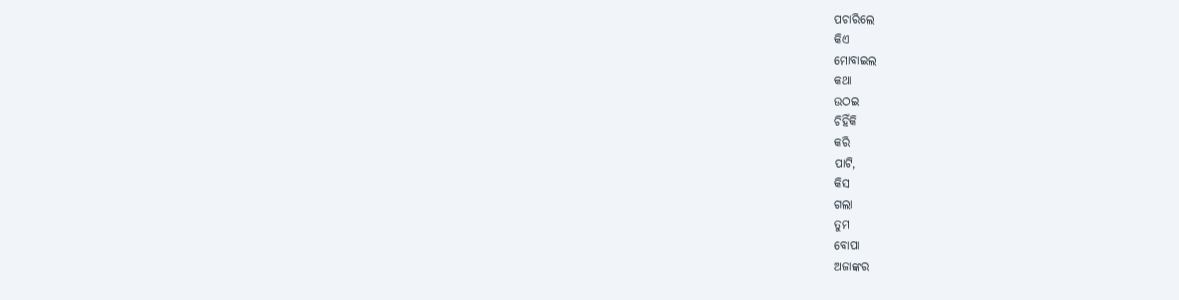ପଚାରିଲେ
କିଏ
ମୋବାଇଲ
କଥା
ଉଠଇ
ଚିହିଁକି
କରି
ପାଟି,
କିସ
ଗଲା
ତୁମ
ବୋପା
ଅଜାଙ୍କର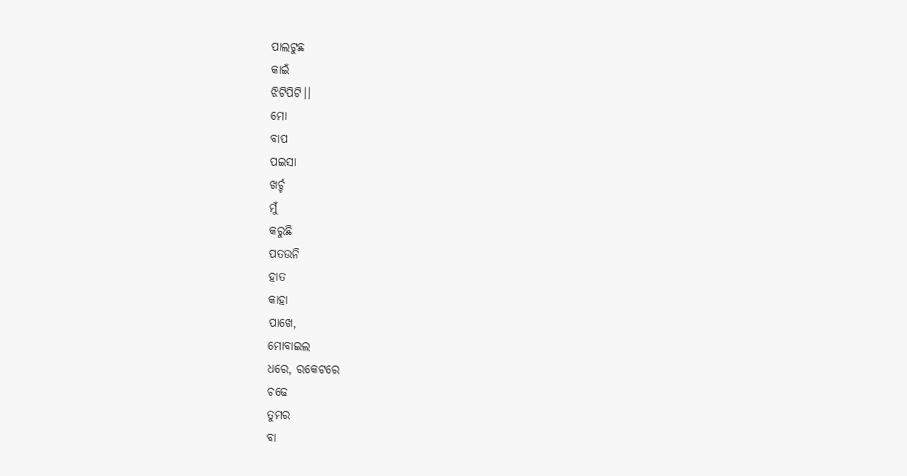ପାଲଟୁଛ
କାଇଁ
ଝିଟିପିଟି।।
ମୋ
ବାପ
ପଇସା
ଖର୍ଚ୍ଚ
ମୁଁ
କରୁଛି
ପତଉନି
ହାତ
କାହା
ପାଖେ,
ମୋବାଇଲ
ଧରେ, ରକେଟରେ
ଚଢେ
ତୁମର
ବା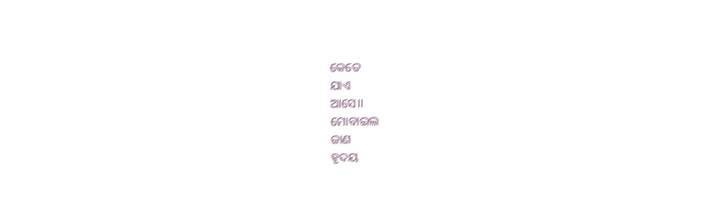କେତେ
ଯାଏ
ଆସେ।।
ମୋବାଇଲ
ଜାଣ
ହୃଦୟ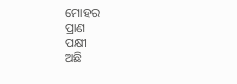ମୋହର
ପ୍ରାଣ
ପକ୍ଷୀ
ଅଛି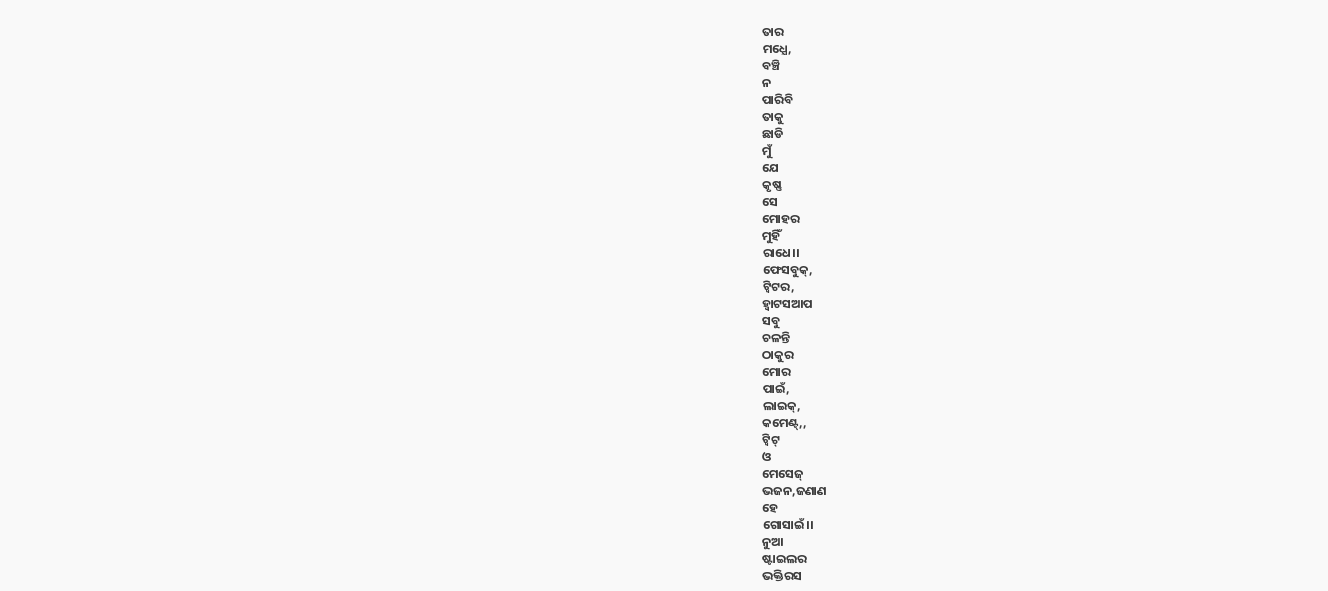ତାର
ମଧ୍ଯେ,
ବଞ୍ଚି
ନ
ପାରିବି
ତାକୁ
ଛାଡି
ମୁଁ
ଯେ
କୃଷ୍ଣ
ସେ
ମୋହର
ମୁହିଁ
ରାଧେ।।
ଫେସବୁକ୍,
ଟ୍ବିଟର,
ହ୍ବାଟସଆପ
ସବୁ
ଚଳନ୍ତି
ଠାକୁର
ମୋର
ପାଇଁ,
ଲାଇକ୍,
କମେଣ୍ଟ୍,,
ଟ୍ବିଟ୍
ଓ
ମେସେଜ୍
ଭଜନ,ଜଣାଣ
ହେ
ଗୋସାଇଁ।।
ନୁଆ
ଷ୍ଟାଇଲର
ଭକ୍ତିରସ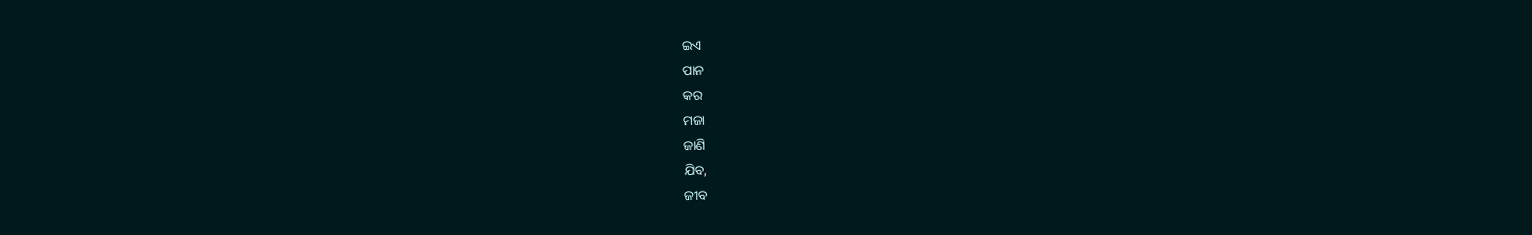ଇଏ
ପାନ
କର
ମଜା
ଜାଣି
ଯିବ,
ଜୀବ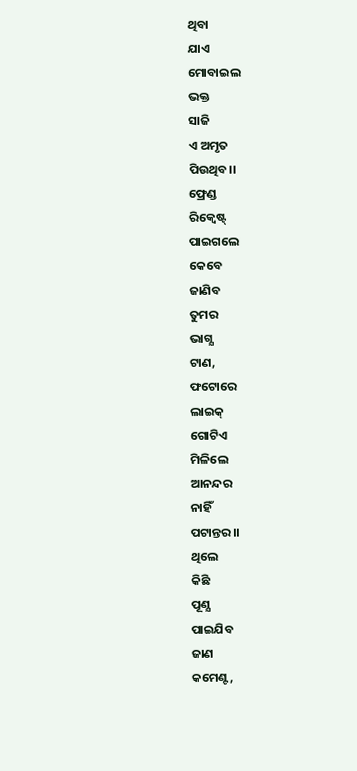ଥିବା
ଯାଏ
ମୋବାଇଲ
ଭକ୍ତ
ସାଜି
ଏ ଅମୃତ
ପିଉଥିବ।।
ଫ୍ରେଣ୍ଡ
ରିକ୍ବେଷ୍ଟ୍
ପାଇଗଲେ
କେବେ
ଜାଣିବ
ତୁମର
ଭାଗ୍ଯ
ଟାଣ,
ଫଟୋରେ
ଲାଇକ୍
ଗୋଟିଏ
ମିଳିଲେ
ଆନନ୍ଦର
ନାହିଁ
ପଟାନ୍ତର।।
ଥିଲେ
କିଛି
ପୂଣ୍ଯ
ପାଇଯିବ
ଜାଣ
କମେଣ୍ଟ,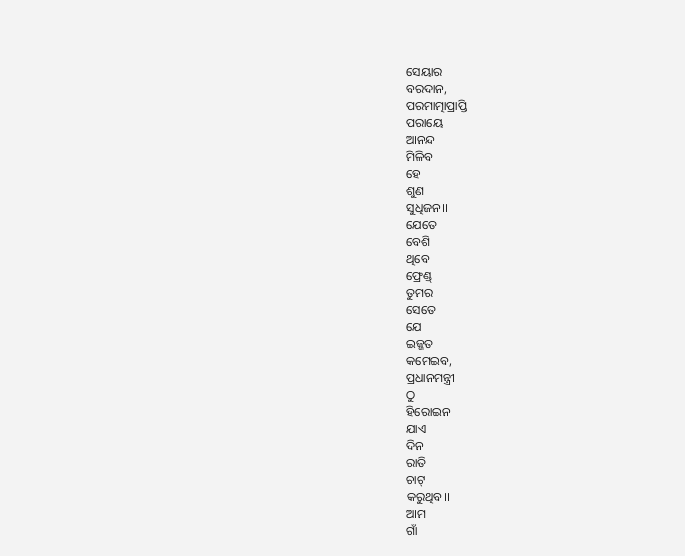ସେୟାର
ବରଦାନ,
ପରମାତ୍ମାପ୍ରାପ୍ତି
ପରାୟେ
ଆନନ୍ଦ
ମିଳିବ
ହେ
ଶୁଣ
ସୁଧିଜନ।।
ଯେତେ
ବେଶି
ଥିବେ
ଫ୍ରେଣ୍ଡ୍
ତୁମର
ସେତେ
ଯେ
ଇଜ୍ଜତ
କମେଇବ,
ପ୍ରଧାନମନ୍ତ୍ରୀ
ଠୁ
ହିରୋଇନ
ଯାଏ
ଦିନ
ରାତି
ଚାଟ୍
କରୁଥିବ।।
ଆମ
ଗାଁ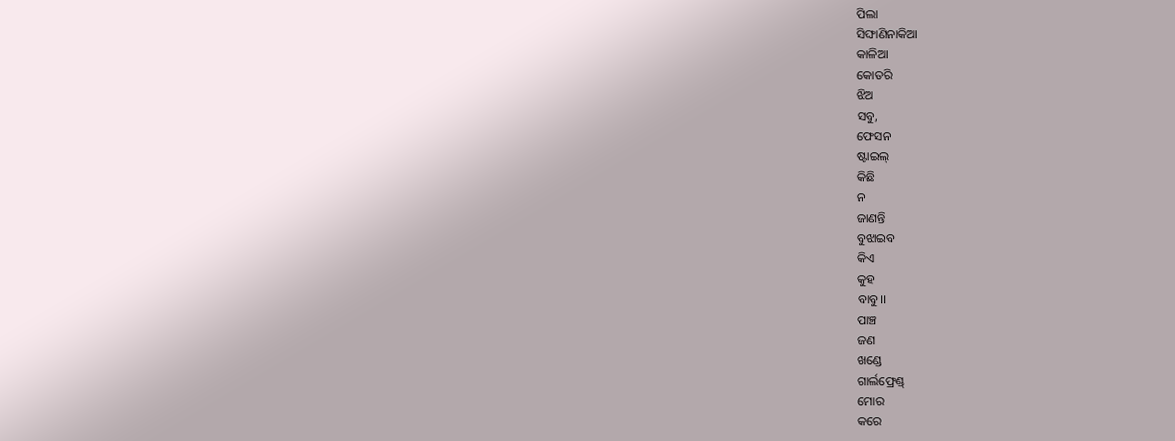ପିଲା
ସିଙ୍ଘାଣିନାକିଆ
କାଳିଆ
କୋତରି
ଝିଅ
ସବୁ,
ଫେସନ
ଷ୍ଟାଇଲ୍
କିଛି
ନ
ଜାଣନ୍ତି
ବୁଝାଇବ
କିଏ
କୁହ
ବାବୁ।।
ପାଞ୍ଚ
ଜଣ
ଖଣ୍ଡେ
ଗାର୍ଲଫ୍ରେଣ୍ଡ୍
ମୋର
କରେ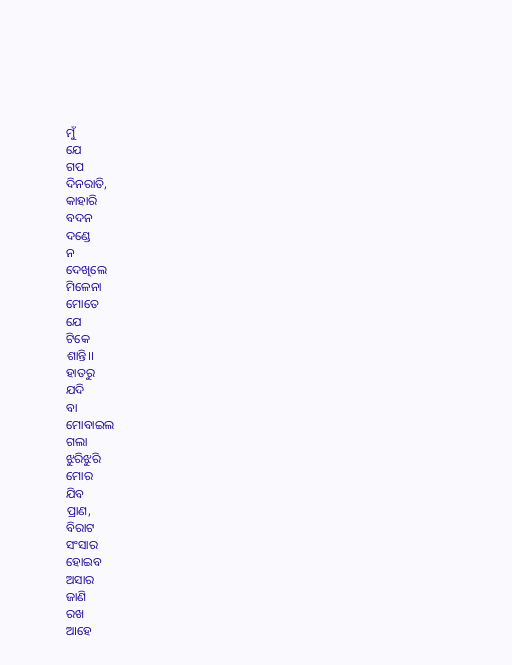ମୁଁ
ଯେ
ଗପ
ଦିନରାତି,
କାହାରି
ବଦନ
ଦଣ୍ଡେ
ନ
ଦେଖିଲେ
ମିଳେନା
ମୋତେ
ଯେ
ଟିକେ
ଶାନ୍ତି।।
ହାତରୁ
ଯଦି
ବା
ମୋବାଇଲ
ଗଲା
ଝୁରିଝୁରି
ମୋର
ଯିବ
ପ୍ରାଣ,
ବିରାଟ
ସଂସାର
ହୋଇବ
ଅସାର
ଜାଣି
ରଖ
ଆହେ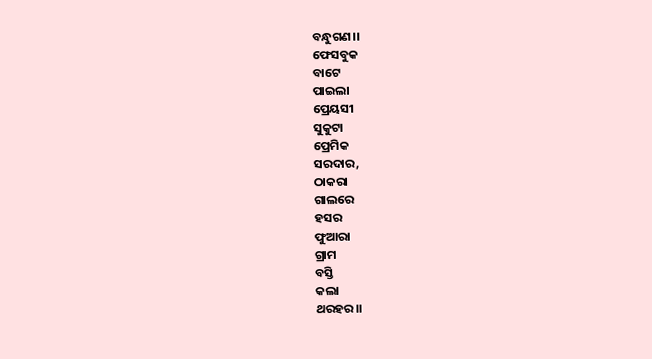ବନ୍ଧୁଗଣ।।
ଫେସବୁକ
ବାଟେ
ପାଇଲା
ପ୍ରେୟସୀ
ସୁକୁଟା
ପ୍ରେମିକ
ସରଦାର,
ଠାକରା
ଗାଲରେ
ହସର
ଫୁଆରା
ଗ୍ରାମ
ବସ୍ତି
କଲା
ଥରହର।।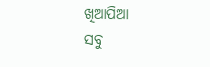ଖିଆପିଆ
ସବୁ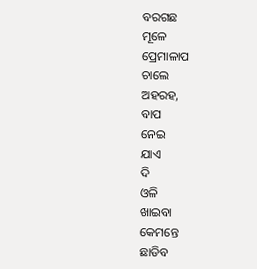ବରଗଛ
ମୂଳେ
ପ୍ରେମାଳାପ
ଚାଲେ
ଅହରହ,
ବାପ
ନେଇ
ଯାଏ
ଦି
ଓଳି
ଖାଇବା
କେମନ୍ତେ
ଛାଡିବ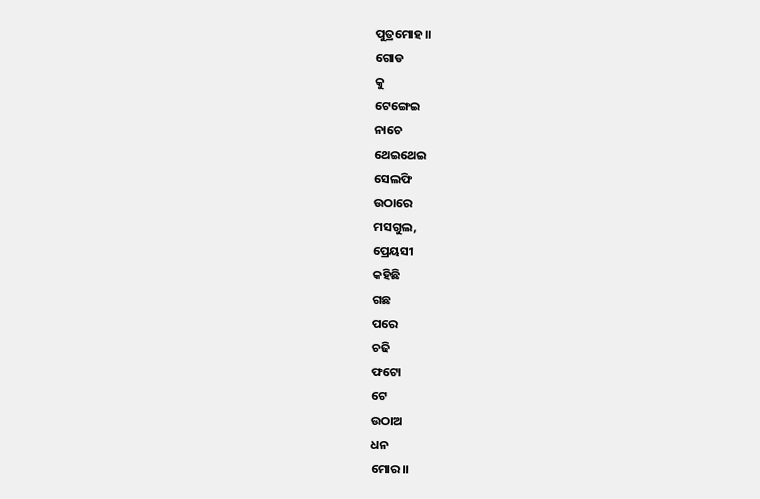ପୁତ୍ରମୋହ।।
ଗୋଡ
କୁ
ଟେଙ୍ଗେଇ
ନାଚେ
ଥେଇଥେଇ
ସେଲଫି
ଉଠାରେ
ମସଗୁଲ,
ପ୍ରେୟସୀ
କହିଛି
ଗଛ
ପରେ
ଚଢି
ଫଟୋ
ଟେ
ଉଠାଅ
ଧନ
ମୋର।।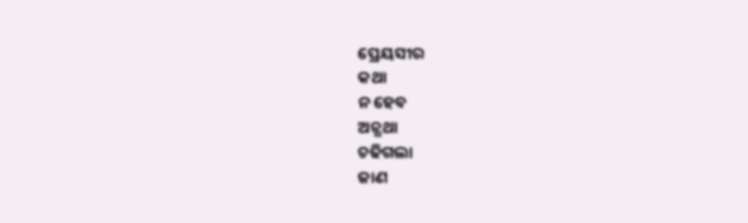ପ୍ରେୟସୀର
କଥା
ନ ହେବ
ଅନ୍ଯଥା
ଚଢିଗଲା
ଜାଣ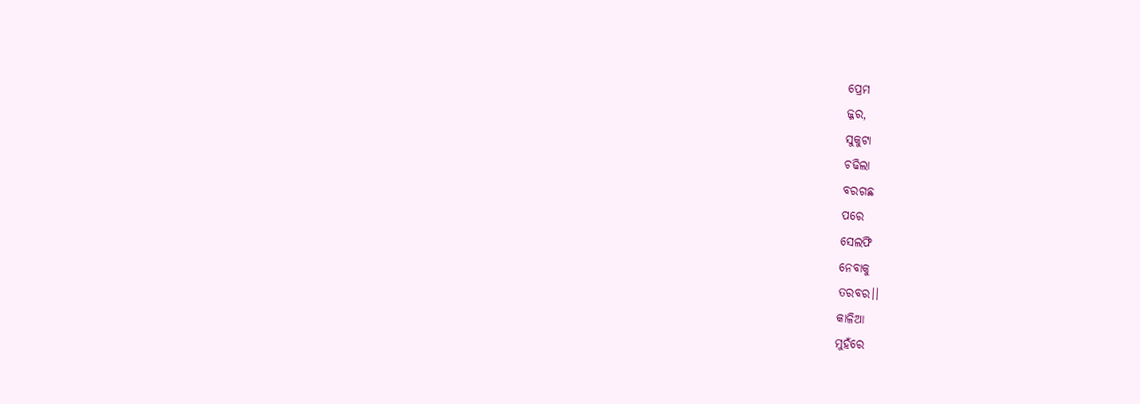ପ୍ରେମ
ଜ୍ଜର,
ସୁକୁଟା
ଚଢିଲା
ବରଗଛ
ପରେ
ସେଲଫି
ନେବାକୁ
ତରବର।।
କାଳିଆ
ମୁହଁରେ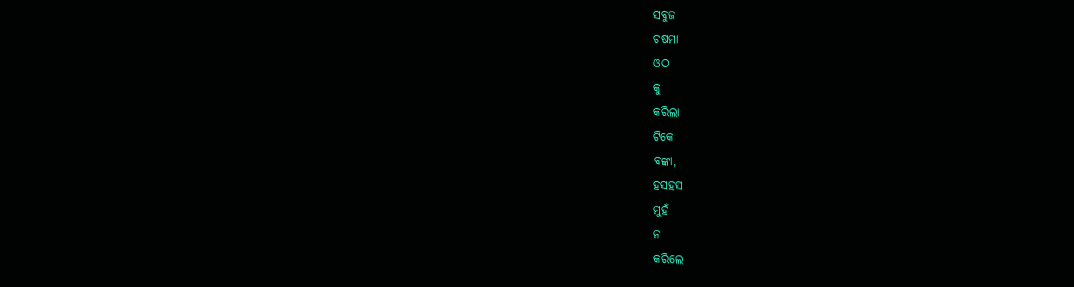ସବୁଜ
ଚଷମା
ଓଠ
କୁ
କରିଲା
ଟିକେ
ବଙ୍କା,
ହସହସ
ମୁହଁ
ନ
କରିଲେ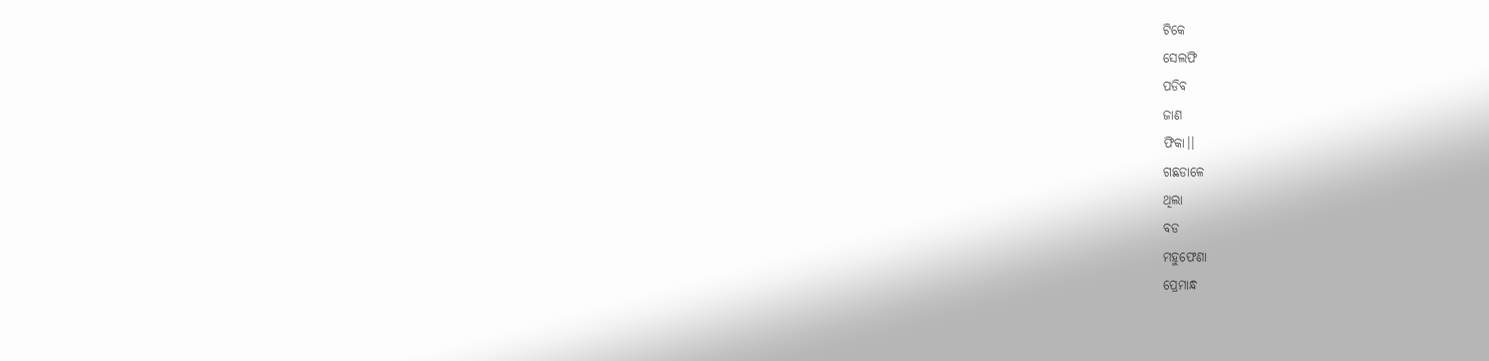ଟିକେ
ସେଲଫି
ପଡିବ
ଜାଣ
ଫିକା।।
ଗଛଡାଳେ
ଥିଲା
ବଡ
ମହୁଫେଣା
ପ୍ରେମାନ୍ଧ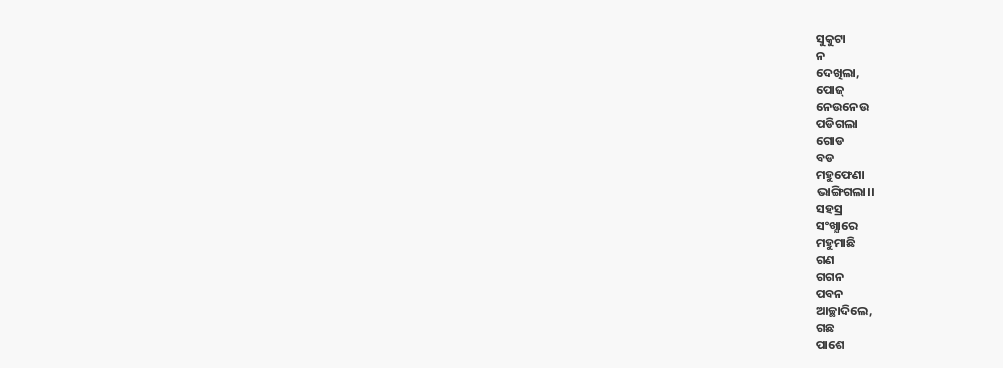ସୁକୁଟା
ନ
ଦେଖିଲା,
ପୋଜ୍
ନେଉନେଉ
ପଡିଗଲା
ଗୋଡ
ବଡ
ମହୁଫେଣା
ଭାଙ୍ଗିଗଲା।।
ସହସ୍ର
ସଂଖ୍ଯାରେ
ମହୁମାଛି
ଗଣ
ଗଗନ
ପବନ
ଆଚ୍ଛାଦିଲେ,
ଗଛ
ପାଶେ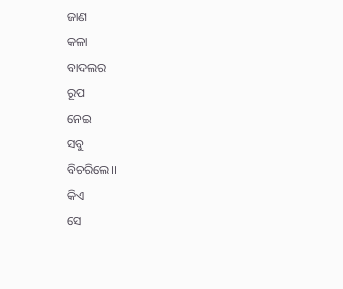ଜାଣ
କଳା
ବାଦଲର
ରୂପ
ନେଇ
ସବୁ
ବିଚରିଲେ।।
କିଏ
ସେ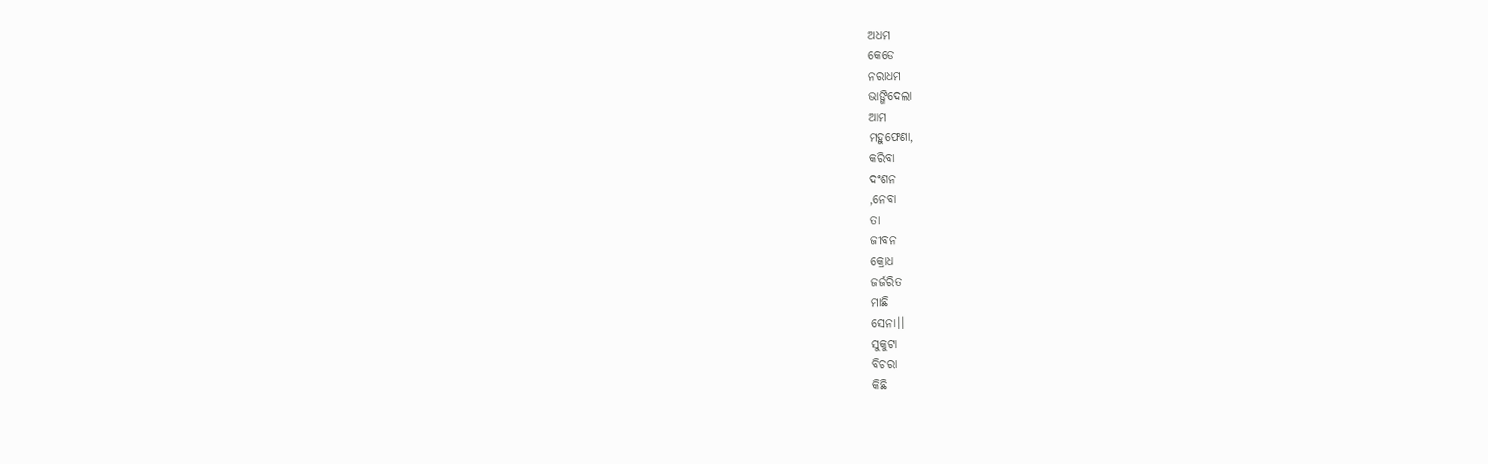ଅଧମ
କେଡେ
ନରାଧମ
ଭାଙ୍ଗିଦେଲା
ଆମ
ମହୁଫେଣା,
କରିବା
ଦଂଶନ
,ନେବା
ତା
ଜୀବନ
କ୍ରୋଧ
ଜର୍ଜରିତ
ମାଛି
ସେନା।।
ସୁକୁଟା
ବିଚରା
କିଛି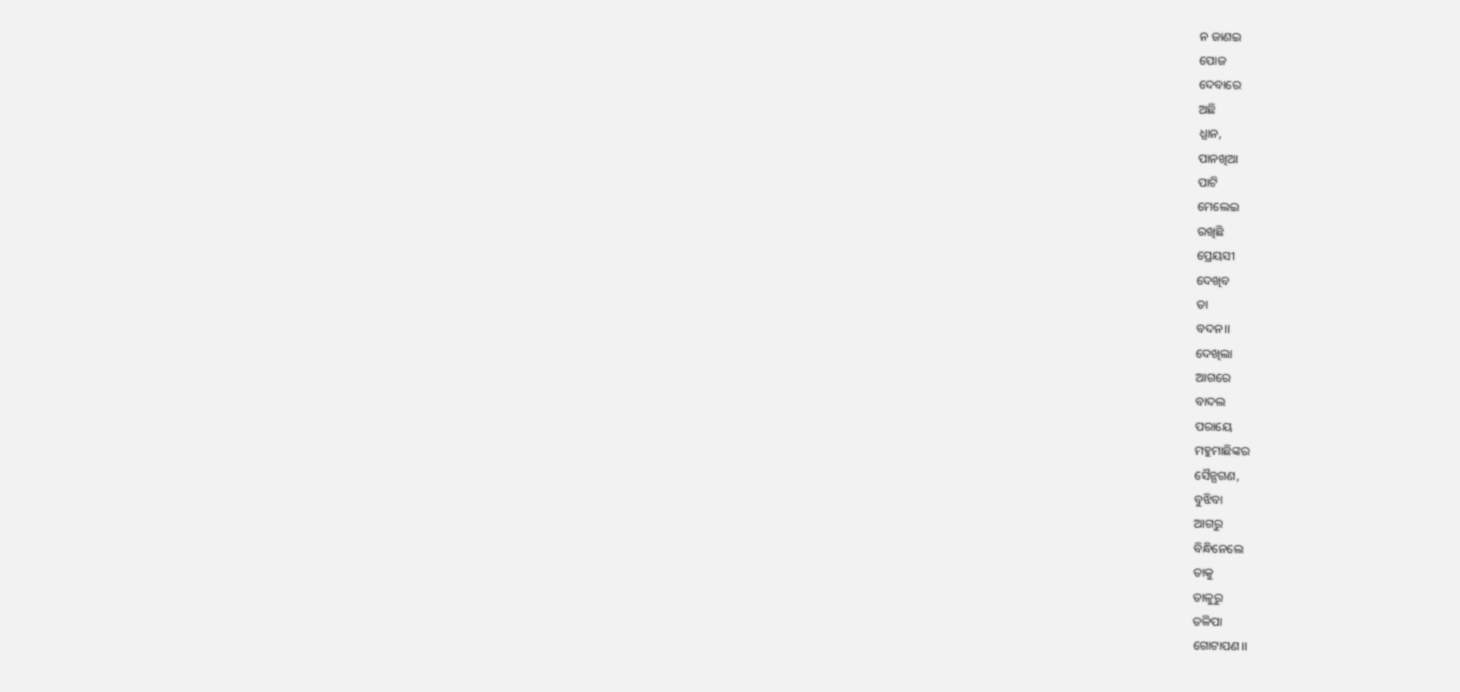ନ ଜାଣଇ
ପୋଜ
ଦେବାରେ
ଅଛି
ଧ୍ଯାନ,
ପାନଖିଆ
ପାଟି
ମେଲେଇ
ରଖିଛି
ପ୍ରେୟସୀ
ଦେଖିବ
ତା
ବଦନ।।
ଦେଖିଲା
ଆଗରେ
ବାଦଲ
ପରାୟେ
ମହୁମାଛିଙ୍କର
ସୈନ୍ଯଗଣ,
ବୁଝିବା
ଆଗରୁ
ବିନ୍ଧିନେଲେ
ତାକୁ
ତାଳୁରୁ
ତଳିପା
ଗୋଟାପଣ।।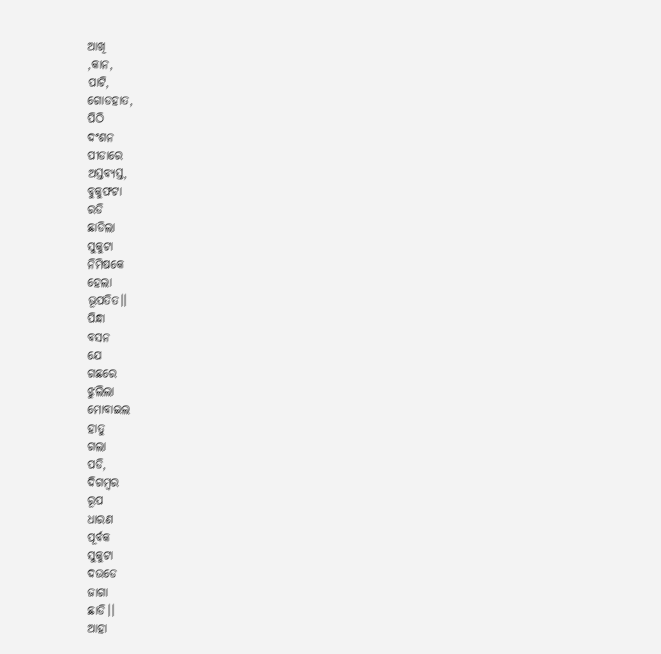ଆଖି
,କାନ,
ପାଟି,
ଗୋଡହାତ,
ପିଠି
ଦଂଶନ
ପୀଡାରେ
ଅସ୍ତବ୍ଯସ୍ତ,
ବୁକୁଫଟା
ରଡି
ଛାଡିଲା
ସୁକୁଟା
ନିମିଷକେ
ହେଲା
ଭୂପତିତ।।
ପିନ୍ଧା
ବସନ
ଯେ
ଗଛରେ
ଝୁଲିଲା
ମୋବାଇଲ
ହାତୁ
ଗଲା
ପଡି,
ଦିଗମ୍ବର
ରୂପ
ଧାରଣ
ପୂର୍ବକ
ସୁକୁଟା
ଦଉଡେ
ଜାଗା
ଛାଡି।।
ଆହା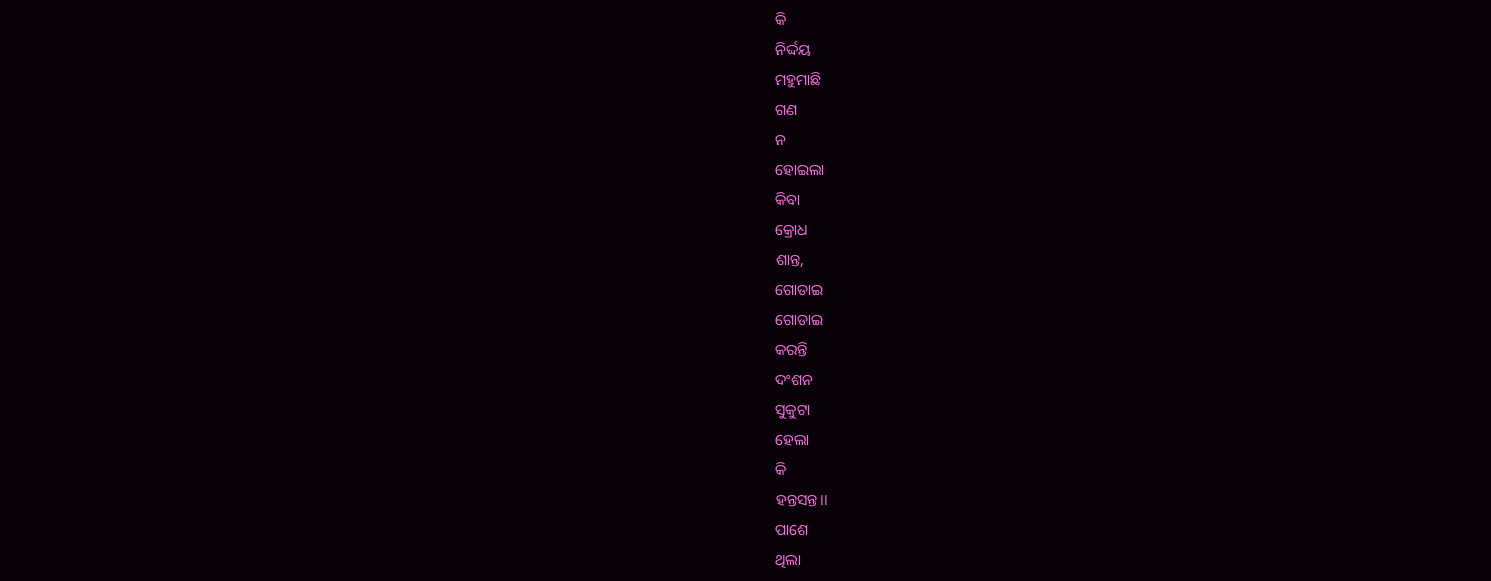କି
ନିର୍ଦ୍ଦୟ
ମହୁମାଛି
ଗଣ
ନ
ହୋଇଲା
କିବା
କ୍ରୋଧ
ଶାନ୍ତ,
ଗୋଡାଇ
ଗୋଡାଇ
କରନ୍ତି
ଦଂଶନ
ସୁକୁଟା
ହେଲା
କି
ହନ୍ତସନ୍ତ।।
ପାଶେ
ଥିଲା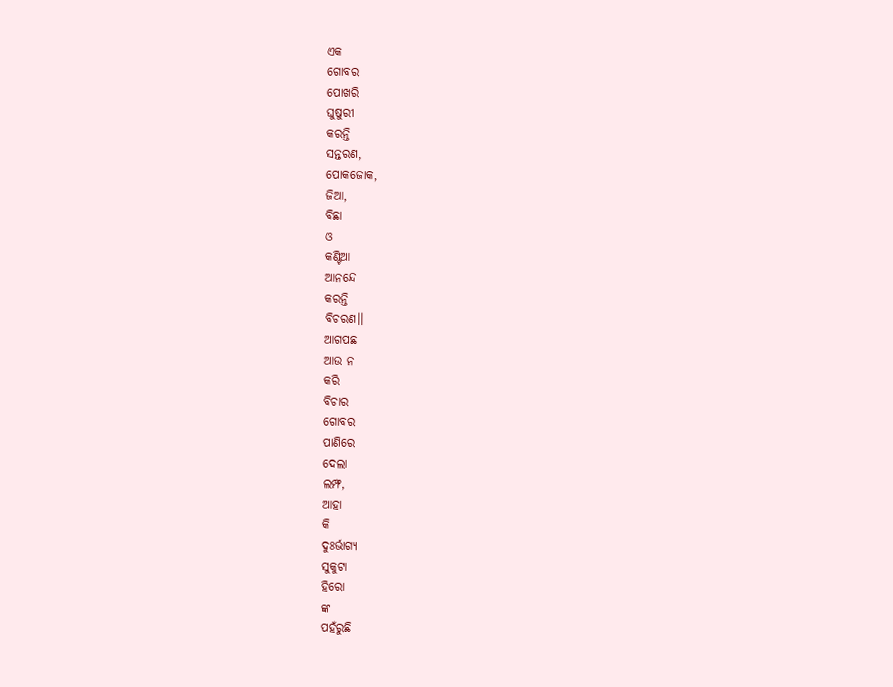ଏକ
ଗୋବର
ପୋଖରି
ଘୁଷୁରୀ
କରନ୍ତି
ସନ୍ତରଣ,
ପୋକଜୋକ,
ଜିଆ,
ବିଛା
ଓ
କଣ୍ଟିଆ
ଆନନ୍ଦେ
କରନ୍ତି
ବିଚରଣ।।
ଆଗପଛ
ଆଉ ନ
କରି
ବିଚାର
ଗୋବର
ପାଣିରେ
ଦେଲା
ଲମ୍ଫ,
ଆହା
କି
ଦୁଃର୍ଭାଗ୍ଯ
ସୁକୁଟା
ହିରୋ
ଙ୍କ
ପହଁରୁଛି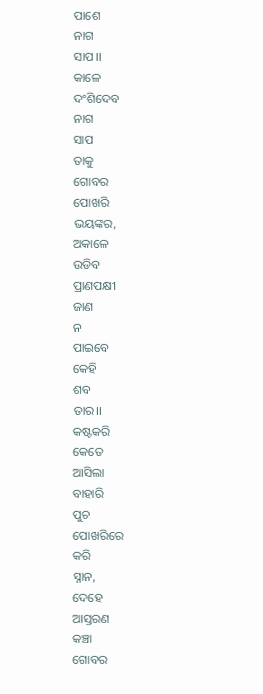ପାଶେ
ନାଗ
ସାପ।।
କାଳେ
ଦଂଶିଦେବ
ନାଗ
ସାପ
ତାକୁ
ଗୋବର
ପୋଖରି
ଭୟଙ୍କର,
ଅକାଳେ
ଉଡିବ
ପ୍ରାଣପକ୍ଷୀ
ଜାଣ
ନ
ପାଇବେ
କେହି
ଶବ
ତାର।।
କଷ୍ଟକରି
କେତେ
ଆସିଲା
ବାହାରି
ପୁଚ
ପୋଖରିରେ
କରି
ସ୍ନାନ,
ଦେହେ
ଆସ୍ତରଣ
କଞ୍ଚା
ଗୋବର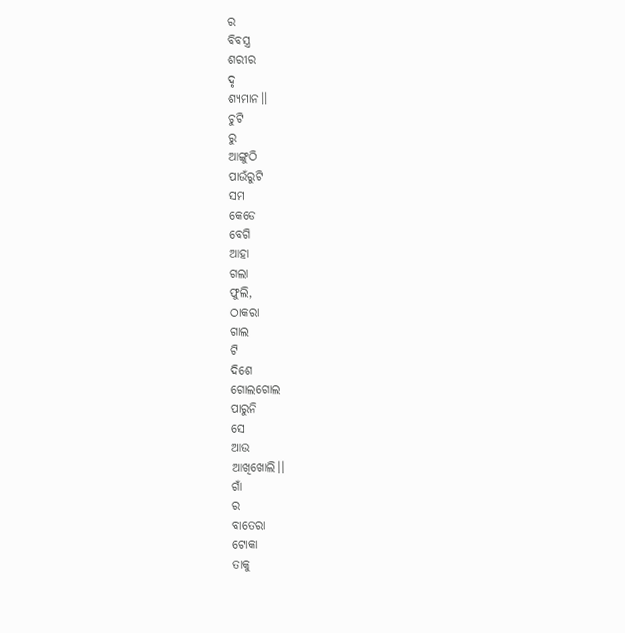ର
ବିବସ୍ତ୍ର
ଶରୀର
ଦୃ
ଶ୍ଯମାନ।।
ଚୁଟି
ରୁ
ଆଙ୍ଗୁଠି
ପାଉଁରୁଟି
ସମ
କେଡେ
ବେଗି
ଆହା
ଗଲା
ଫୁଲି,
ଠାକରା
ଗାଲ
ଟି
ଦିଶେ
ଗୋଲଗୋଲ
ପାରୁନି
ସେ
ଆଉ
ଆଖିଖୋଲି।।
ଗାଁ
ର
ବାତେରା
ଟୋକା
ତାକୁ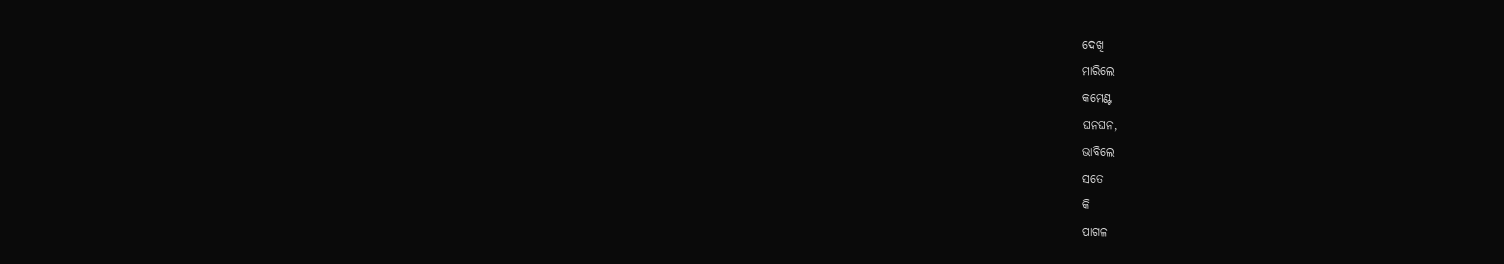ଦେଖି
ମାରିଲେ
କମେଣ୍ଟ
ଘନଘନ,
ଭାବିଲେ
ସତେ
କି
ପାଗଳ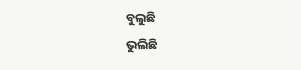ବୁଲୁଛି
ଭୁଲିଛି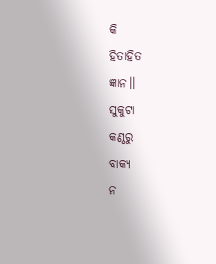କି
ହିତାହିତ
ଜ୍ଞାନ।।
ସୁକୁଟା
କଣ୍ଠରୁ
ବାକ୍ଯ
ନ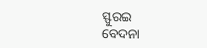ସ୍ଫୁରଇ
ବେଦନା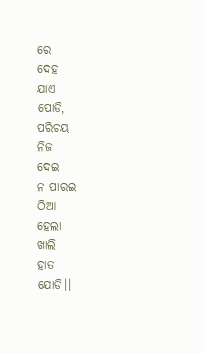ରେ
ଦେହ
ଯାଏ
ପୋଡି,
ପରିଚୟ
ନିଜ
ଦେଇ
ନ ପାରଇ
ଠିଆ
ହେଲା
ଖାଲି
ହାତ
ଯୋଡି।।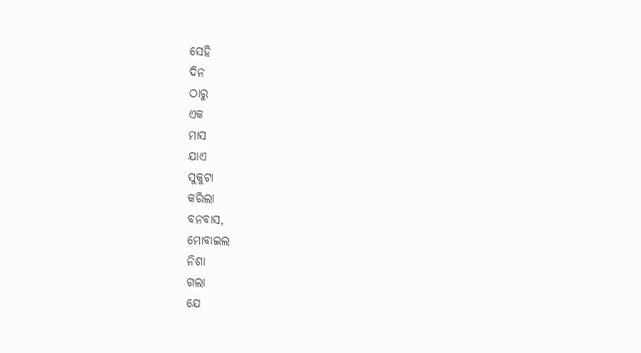ସେହି
ଦିନ
ଠାରୁ
ଏକ
ମାସ
ଯାଏ
ସୁକୁଟା
କରିଲା
ବନବାସ,
ମୋବାଇଲ
ନିଶା
ଗଲା
ଯେ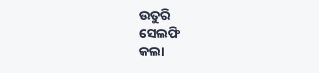ଉତୁରି
ସେଲଫି
କଲା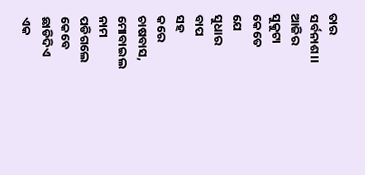ତାର
ସର୍ବନାଶ।।
ଆଜିର
ସୁକୁଟା
କେତେ
ଯେ
ସୁଧାର
ବାପ
ସହ
କରେ
ଚାଷବାସ,
ମୋବାଇଲ
ନାମ
ପଡିଗଲେ
କେବେ
ଛାଡିଦିଏ
ଏକ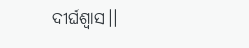ଦୀର୍ଘଶ୍ବାସ।।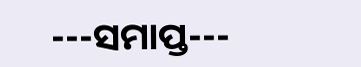---ସମାପ୍ତ---